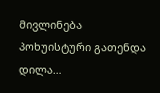მივლინება
პოხუისტური გათენდა დილა…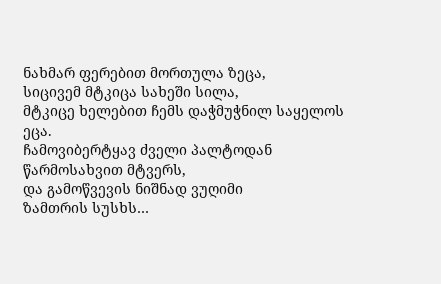ნახმარ ფერებით მორთულა ზეცა,
სიცივემ მტკიცა სახეში სილა,
მტკიცე ხელებით ჩემს დაჭმუჭნილ საყელოს ეცა.
ჩამოვიბერტყავ ძველი პალტოდან
წარმოსახვით მტვერს,
და გამოწვევის ნიშნად ვუღიმი
ზამთრის სუსხს…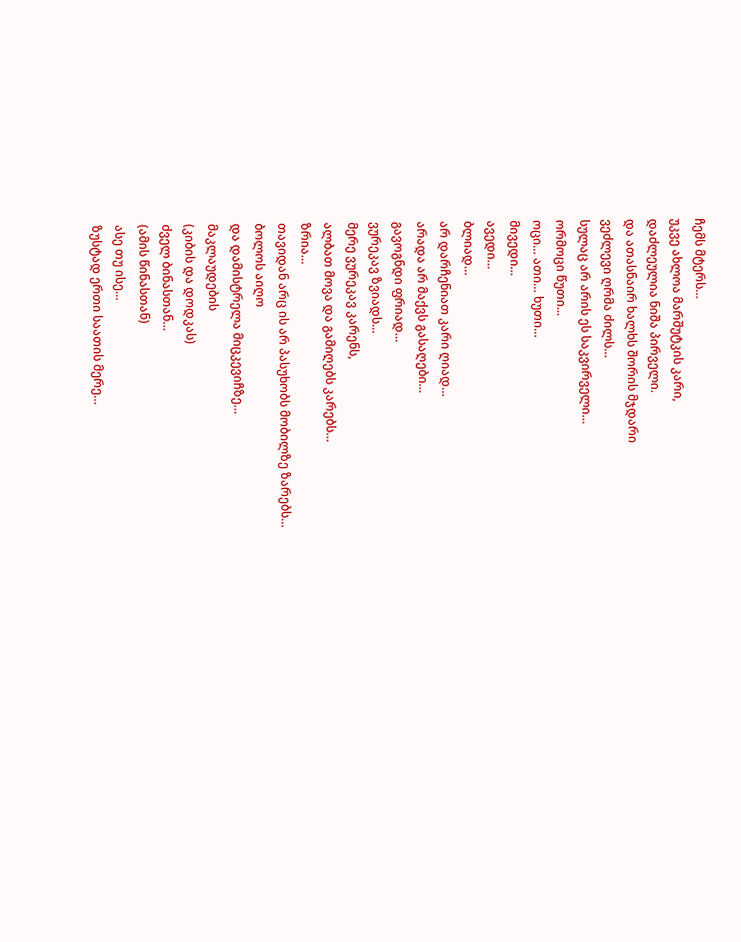ჩემს მტერს…
უკვე ახლოა მარშუტკის კარი,
დაძლეულია ნიშა პირველი.
და ათასნაირ ხალხს შორის მჯდარი
ვეძლევი ღრმა ძილს…
სულაც არ არის ეს საკვირველი…
ორმოცი წუთი...
ოცი… ათი… ხუთი…
მივედი…
ავედი…
ბლიად…
არ დარჩენიათ კარი ღიად…
არადა არ მაქვს გასაღები…
გავოგნდი ფრიად…
ვურეკავ ზვიადს…
მერე ვურეკავ კარენს,
ალბათ მოვა და გამიღებს კარებს…
ზრია…
თავიდან არც ის არ პასუხობს მობილზე ზარებს…
ბოლოს აიღო
და დამისტრელა მიცკევიჩზე…
მაკლაუდების
(კიბის და დოდკას)
ძველ ბინასთან…
(ამის წინასთან)
ასე თუ ისე…
ზუსტად ერთი საათის მერე…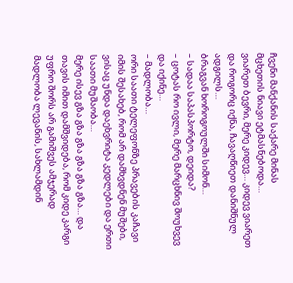ჩვენი მანქანის საქარე მინას
მცხეთის ნიავი ეტმასნებოდა…
ვიარეთ ბევრი, მერე კიდევ… კიდევ ვიარეთ
და როგორც იქნა, ჩავაღწიეთ დანიშნულ ადგილს…
ბრაგვან ხოროგოულში სიმონ…
– სადაა საპასპორტო, დეიდა?
– ცოტას რო ივლი, მერე მარცხნივ შოუხვევ და იქინე…
– მადლობა…
ორი საათი ტელეფონზე პრავების კაჩავი იმის შესახებ, რომ არ დამხვდნენ მუშები, ვისაც უნდა დაეხვრიტა კედლები და ერთი საათი მუშაობა…
მერე ისევ გზა გზა გზა გზა გზა გზა… და თავის იმით დამშვიდება, რომ კიდე კარგი უფრო შორს არ გამიშვეს ამჯერად
მადლობა ლევანის, სახლამდინ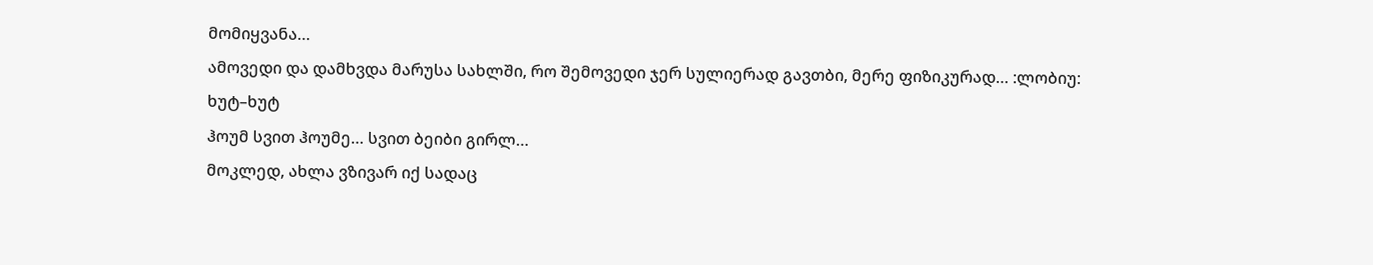მომიყვანა…
ამოვედი და დამხვდა მარუსა სახლში, რო შემოვედი ჯერ სულიერად გავთბი, მერე ფიზიკურად… :ლობიუ:
ხუტ–ხუტ
ჰოუმ სვით ჰოუმე… სვით ბეიბი გირლ…
მოკლედ, ახლა ვზივარ იქ სადაც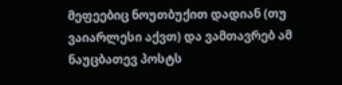მეფეებიც ნოუთბუქით დადიან (თუ ვაიარლესი აქვთ) და ვამთავრებ ამ ნაუცბათევ პოსტს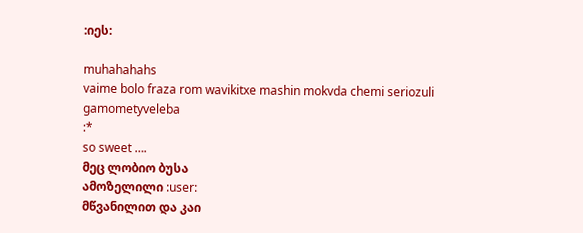:იეს:

muhahahahs
vaime bolo fraza rom wavikitxe mashin mokvda chemi seriozuli gamometyveleba
:*
so sweet ….
მეც ლობიო ბუსა
ამოზელილი :user:
მწვანილით და კაი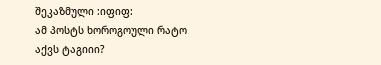შეკაზმული :იფიფ:
ამ პოსტს ხოროგოული რატო აქვს ტაგიიი?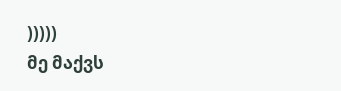)))))
მე მაქვს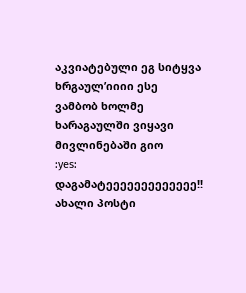აკვიატებული ეგ სიტყვა
ხრგაულ’იიიი ესე ვამბობ ხოლმე
ხარაგაულში ვიყავი მივლინებაში გიო
:yes:
დაგამატეეეეეეეეეეეეე!!
ახალი პოსტი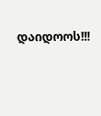დაიდოოს!!!